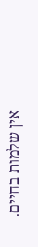אין שלמות בחיים.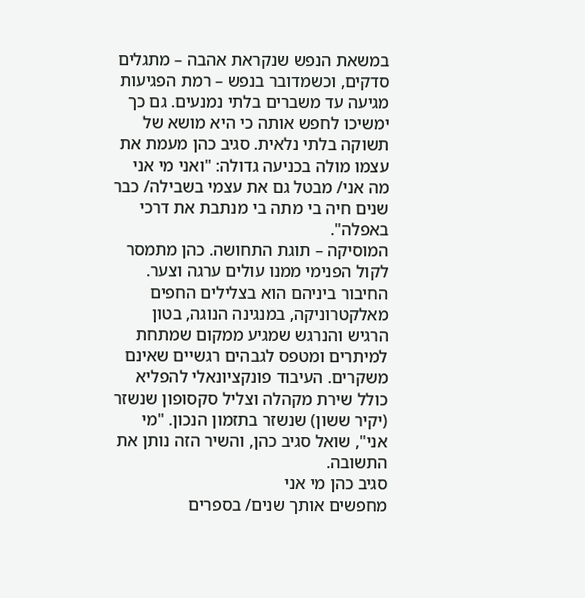במשאת הנפש שנקראת אהבה – מתגלים סדקים, וכשמדובר בנפש – רמת הפגיעות מגיעה עד משברים בלתי נמנעים. גם כך ימשיכו לחפש אותה כי היא מושא של תשוקה בלתי נלאית. סגיב כהן מעמת את עצמו מולה בכניעה גדולה: "ואני מי אני מה אני/ מבטל גם את עצמי בשבילה/ כבר שנים חיה בי מתה בי מנתבת את דרכי באפלה".
המוסיקה – תוגת התחושה. כהן מתמסר לקול הפנימי ממנו עולים ערגה וצער. החיבור ביניהם הוא בצלילים החפים מאלקטרוניקה, במנגינה הנוגה, בטון הרגיש והנרגש שמגיע ממקום שמתחת למיתרים ומטפס לגבהים רגשיים שאינם משקרים. העיבוד פונקציונאלי להפליא כולל שירת מקהלה וצליל סקסופון שנשזר (יקיר ששון) שנשזר בתזמון הנכון. "מי אני", שואל סגיב כהן, והשיר הזה נותן את התשובה.
סגיב כהן מי אני
מחפשים אותך שנים/ בספרים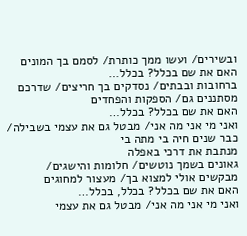ובשירים/ ועשו ממך כותרת/ לסמם בך המונים
האם את שם בכלל? בכלל…
ברחובות ובבתים/ נסדקים בך חריצים/ שדרכם מסתננים גם/ הספקות והפחדים
האם את שם בכלל? בכלל…
ואני מי אני מה אני/ מבטל גם את עצמי בשבילה/ כבר שנים חיה בי מתה בי
מנתבת את דרכי באפלה
גאונים בשמך נוטשים/ חלומות והישגים/ מבקשים אולי למצוא בך/ מעצור למחוגים
האם את שם בכלל? בכלל, בכלל…
ואני מי אני מה אני/ מבטל גם את עצמי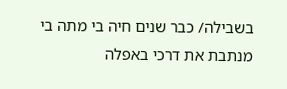בשבילה/ כבר שנים חיה בי מתה בי
מנתבת את דרכי באפלה